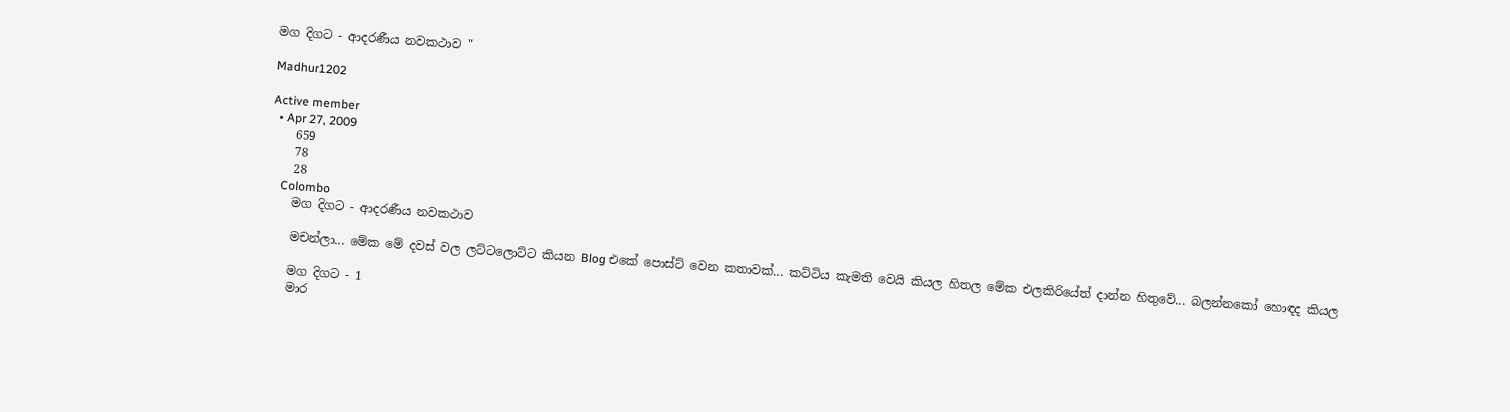මග දිගට - ආදරණීය නවකථාව "

Madhur1202

Active member
  • Apr 27, 2009
    659
    78
    28
    Colombo
    මග දිගට - ආදරණීය නවකථාව

    මචන්ලා... මේක මේ දවස් වල ලට්ටලොට්ට කියන Blog එකේ පොස්ට් වෙන කතාවක්... කට්ටිය කැමති වෙයි කියල හිතල මේක එලකිරියේත් දාන්න හිතුවේ... බලන්නකෝ හොඳද කියල

    මග දිගට - 1
    මාර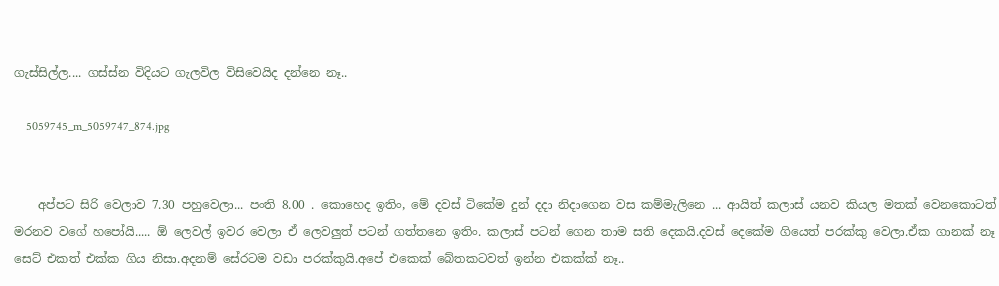ගැස්සිල්ල.... ගස්ස්න විදියට ගැලවිල විසිවෙයිද දන්නෙ නෑ..

    5059745_m_5059747_874.jpg


    අප්පට සිරි වෙලාව 7.30 පහුවෙලා... පංති 8.00 . කොහෙද ඉතිං, මේ දවස් ටිකේම දුන් දදා නිදාගෙන වස කම්මැලිනෙ ... ආයිත් කලාස් යනව කියල මතක් වෙනකොටත් මරනව වගේ හපෝයි..... ඕ ලෙවල් ඉවර වෙලා ඒ ලෙවලුත් පටන් ගත්තනෙ ඉතිං. කලාස් පටන් ගෙන තාම සති දෙකයි.දවස් දෙකේම ගියෙත් පරක්කු වෙලා.ඒක ගානක් නෑ සෙට් එකත් එක්ක ගිය නිසා.අදනම් සේරටම වඩා පරක්කුයි.අපේ එකෙක් බේතකටවත් ඉන්න එකක්ක් නෑ..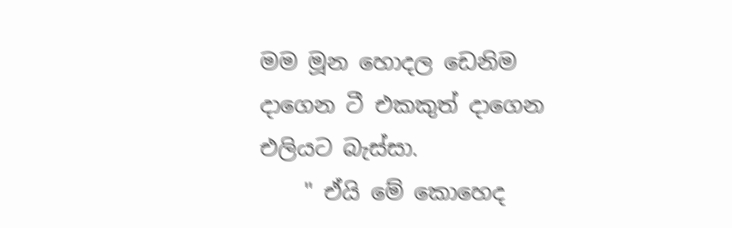මම මූන හොදල ඩෙනිම දාගෙන ටී එකකුත් දාගෙන එලියට බැස්සා.
    " ඒයි මේ කොහෙද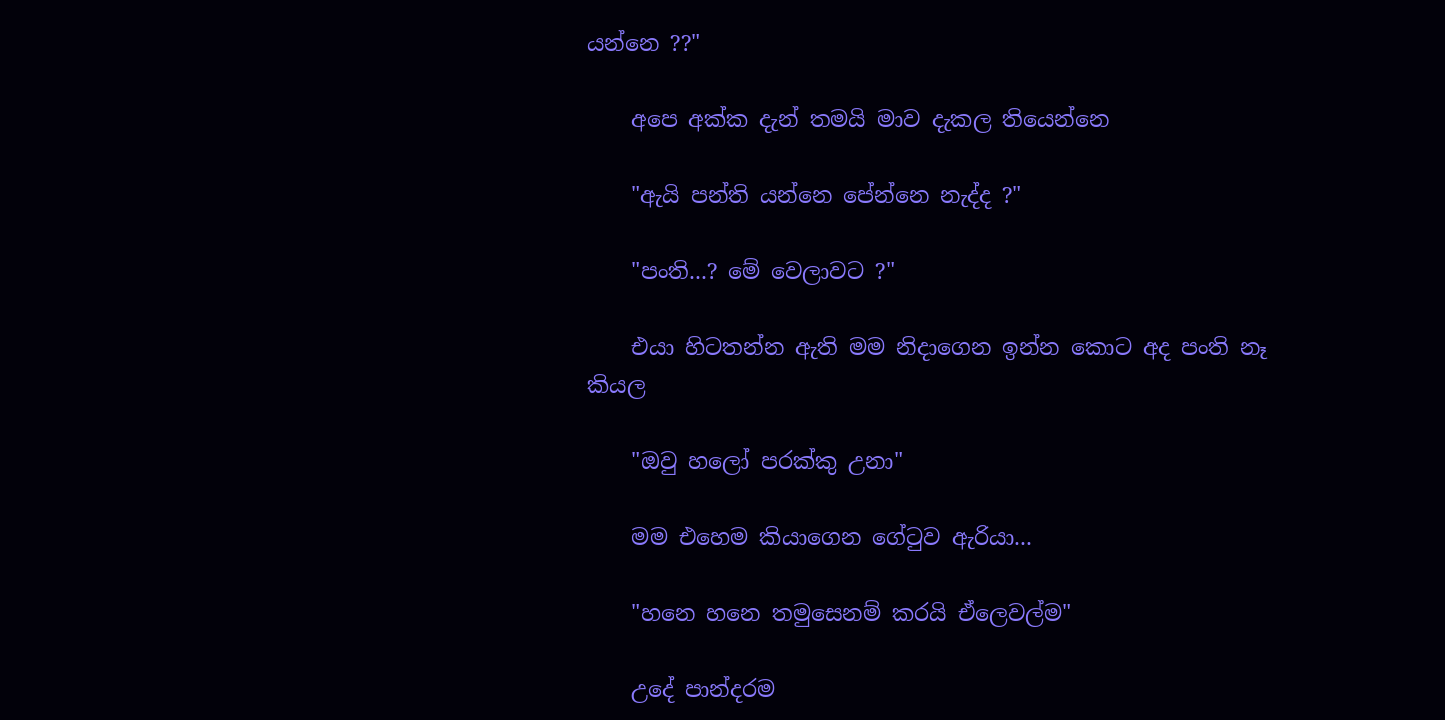යන්නෙ ??"

    අපෙ අක්ක දැන් තමයි මාව දැකල තියෙන්නෙ

    "ඇයි පන්ති යන්නෙ පේන්නෙ නැද්ද ?"

    "පංති...? මේ වෙලාවට ?"

    එයා හිටතන්න ඇති මම නිදාගෙන ඉන්න කොට අද පංති නෑ කියල

    "ඔවු හලෝ පරක්කු උනා"

    මම එහෙම කියාගෙන ගේටුව ඇරියා...

    "හනෙ හනෙ තමුසෙනම් කරයි ඒලෙවල්ම"

    උදේ පාන්දරම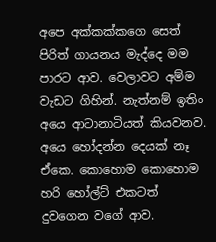අපෙ අක්කක්කගෙ සෙත් පිරිත් ගායනය මැද්දෙ මම පාරට ආව. වෙලාවට අම්ම වැඩට ගිහින්. නැත්නම් ඉතිං අයෙ ආටානාටියත් කියවනව. අයෙ හෝදන්න දෙයක් නෑ ඒකෙ. කොහොම කොහොම හරි හෝල්ට් එකටත් දුවගෙන වගේ ආව.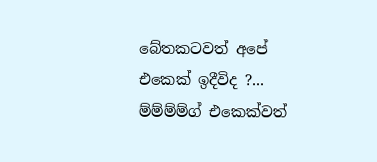බේතකටවත් අපේ එකෙක් ඉදීවිද ?... ම්ම්ම්ම්ග් එකෙක්වත්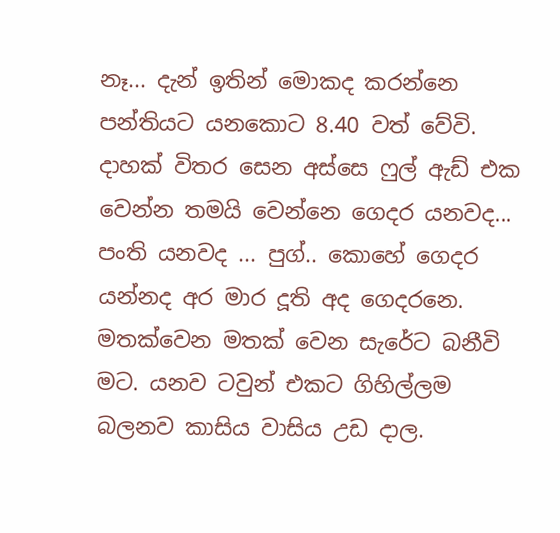නෑ... දැන් ඉතින් මොකද කරන්නෙ පන්තියට යනකොට 8.40 වත් වේවි. දාහක් විතර සෙන අස්සෙ ෆුල් ඇඩ් එක වෙන්න තමයි වෙන්නෙ ගෙදර යනවද... පංති යනවද ... පුග්.. කොහේ ගෙදර යන්නද අර මාර දූති අද ගෙදරනෙ. මතක්වෙන මතක් වෙන සැරේට බනීවි මට. යනව ටවුන් එකට ගිහිල්ලම බලනව කාසිය වාසිය උඩ දාල.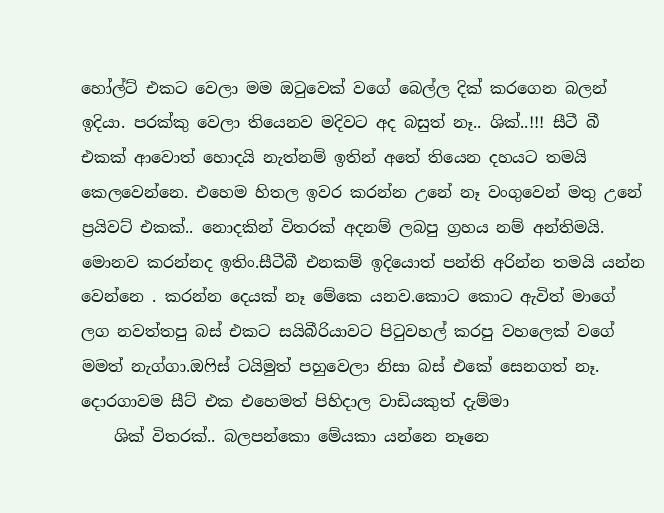හෝල්ට් එකට වෙලා මම ඔටුවෙක් වගේ බෙල්ල දික් කරගෙන බලන් ඉදියා. පරක්කු වෙලා තියෙනව මදිවට අද බසුත් නෑ.. ශික්..!!! සීටී බී එකක් ආවොත් හොදයි නැත්නම් ඉතින් අතේ තියෙන දහයට තමයි කෙලවෙන්නෙ. එහෙම හිතල ඉවර කරන්න උනේ නෑ වංගුවෙන් මතු උනේ ප්‍රයිවට් එකක්.. නොදකින් විතරක් අදනම් ලබපු ග්‍රහය නම් අන්තිමයි. මොනව කරන්නද ඉතිං.සීටීබී එනකම් ඉදියොත් පන්ති අරින්න තමයි යන්න වෙන්නෙ . කරන්න දෙයක් නෑ මේකෙ යනව.කොට කොට ඇවිත් මාගේ ලග නවත්තපු බස් එකට සයිබීරියාවට පිටුවහල් කරපු වහලෙක් වගේ මමත් නැග්ගා.ඔෆිස් ටයිමුත් පහුවෙලා නිසා බස් එකේ සෙනගත් නෑ. දොරගාවම සීට් එක එහෙමත් පිහිදාල වාඩියකුත් දැම්මා
    ශික් විතරක්.. බලපන්කො මේයකා යන්නෙ නෑනෙ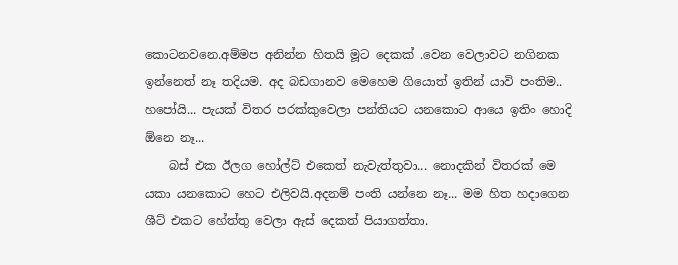කොටනවනෙ.අම්මප අනින්න හිතයි මූට දෙකක් .වෙන වෙලාවට නගිනක ඉන්නෙත් නෑ තදියම. අද බඩගානව මෙහෙම ගියොත් ඉතින් යාවි පංතිම.. හපෝයි... පැයක් විතර පරක්කුවෙලා පන්තියට යනකොට ආයෙ ඉතිං හොදි ඕනෙ නෑ...
    බස් එක ඊලග හෝල්ට් එකෙත් නැවැත්තුවා... නොදකින් විතරක් මෙ යකා යනකොට හෙට එලිවයි.අදනම් පංති යන්නෙ නෑ... මම හිත හදාගෙන ශීට් එකට හේත්තු වෙලා ඇස් දෙකත් පියාගත්තා.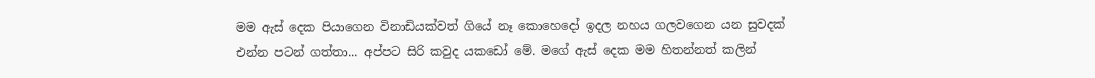මම ඇස් දෙක පියාගෙන විනාඩියක්වත් ගියේ නෑ කොහෙදෝ ඉදල නහය ගලවගෙන යන සුවදක් එන්න පටන් ගත්තා... අප්පට සිරි කවුද යකඩෝ මේ. මගේ ඇස් දෙක මම හිතන්නත් කලින්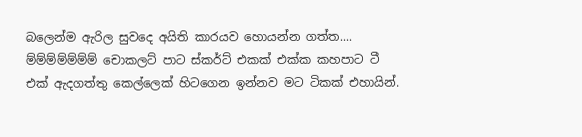බලෙන්ම ඇරිල සුවදෙ අයිති කාරයව හොයන්න ගත්ත.... ම්ම්ම්ම්ම්ම්ම් චොකලට් පාට ස්කර්ට් එකක් එක්ක කහපාට ටී එක් ඇදගත්තු කෙල්ලෙක් හිටගෙන ඉන්නව මට ටිකක් එහායින්.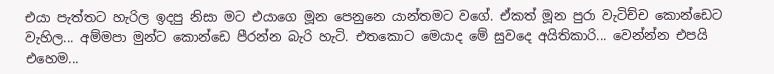එයා පැත්තට හැරිල ඉදපු නිසා මට එයාගෙ මූන පෙනුනෙ යාන්තමට වගේ. ඒකත් මූන පුරා වැටිච්ච කොන්ඩෙට වැහිල... අම්මපා මුන්ට කොන්ඩෙ පීරන්න බැරි හැටි. එතකොට මෙයාද මේ සුවදෙ අයිතිකාරි... වෙන්න්න එපයි එහෙම...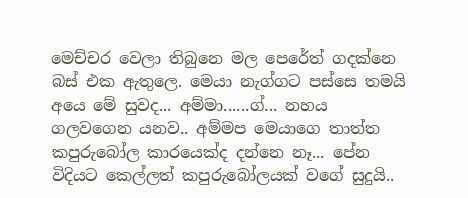මෙච්චර වෙලා තිබුනෙ මල පෙරේත් ගදක්නෙ බස් එක ඇතුලෙ. මෙයා නැග්ගට පස්සෙ තමයි අයෙ මේ සුවද... අම්මා......ග්... නහය ගලවගෙන යනව.. අම්මප මෙයාගෙ තාත්ත කපුරුබෝල කාරයෙක්ද දන්නෙ නෑ... පේන විදියට කෙල්ලත් කපුරුබෝලයක් වගේ සුදුයි..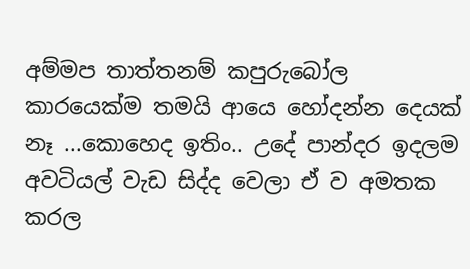අම්මප තාත්තනම් කපුරුබෝල කාරයෙක්ම තමයි ආයෙ හෝදන්න දෙයක් නෑ ...කොහෙද ඉතිං.. උදේ පාන්දර ඉදලම අවටියල් වැඩ සිද්ද වෙලා ඒ ව අමතක කරල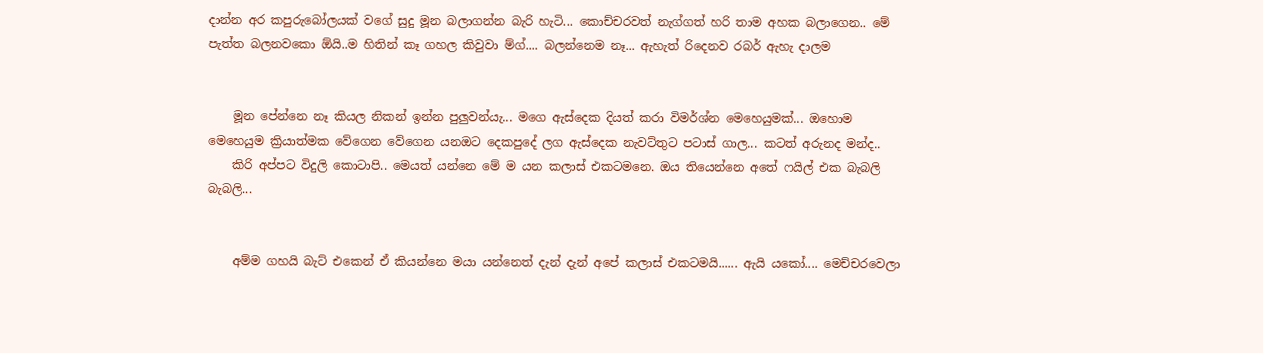දාන්න අර කපුරුබෝලයක් වගේ සුදු මූන බලාගන්න බැරි හැටි... කොච්චරවත් නැග්ගත් හරි තාම අහක බලාගෙන.. මේ පැත්ත බලනවකො ඕයි..ම හිතින් කෑ ගහල කිවුවා ම්ග්.... බලන්නෙම නෑ... ඇහැත් රිදෙනව රබර් ඇහැ දාලම


    මූන පේන්නෙ නෑ කියල නිකන් ඉන්න පුලුවන්යැ... මගෙ ඇස්දෙක දියත් කරා විමර්ශ්න මෙහෙයුමක්... ඔහොම මෙහෙයුම ක්‍රියාත්මක වේගෙන වේගෙන යනඔට දෙකපුදේ ලග ඇස්දෙක නැවට්තුට පටාස් ගාල... කටත් අරුනද මන්ද..
    කිරි අප්පට විදුලි කොටාපි.. මෙයත් යන්නෙ මේ ම යන කලාස් එකටමනෙ. ඔය තියෙන්නෙ අතේ ෆයිල් එක බැබලි බැබලි...


    අම්ම ගහයි බැට් එකෙන් ඒ කියන්නෙ මයා යන්නෙත් දැන් දැන් අපේ කලාස් එකටමයි...... ඇයි යකෝ.... මෙච්චරවෙලා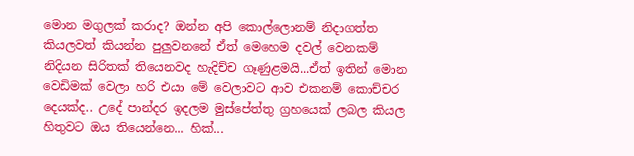මොන මගුලක් කරාද? ඔන්න අපි කොල්ලොනම් නිදාගත්ත කියලවත් කියන්න පුලුවනනේ ඒත් මෙහෙම දවල් වෙනකම් නිදියන සිරිතක් තියෙනවද හැදිච්ච ගෑණුළමයි...ඒත් ඉතින් මොන වෙඩිමක් වෙලා හරි එයා මේ වෙලාවට ආව එකනම් කොච්චර දෙයක්ද.. උදේ පාන්දර ඉදලම මුස්පේත්තු ග්‍රහයෙක් ලබල කියල හිතුවට ඔය තියෙන්නෙ... හික්...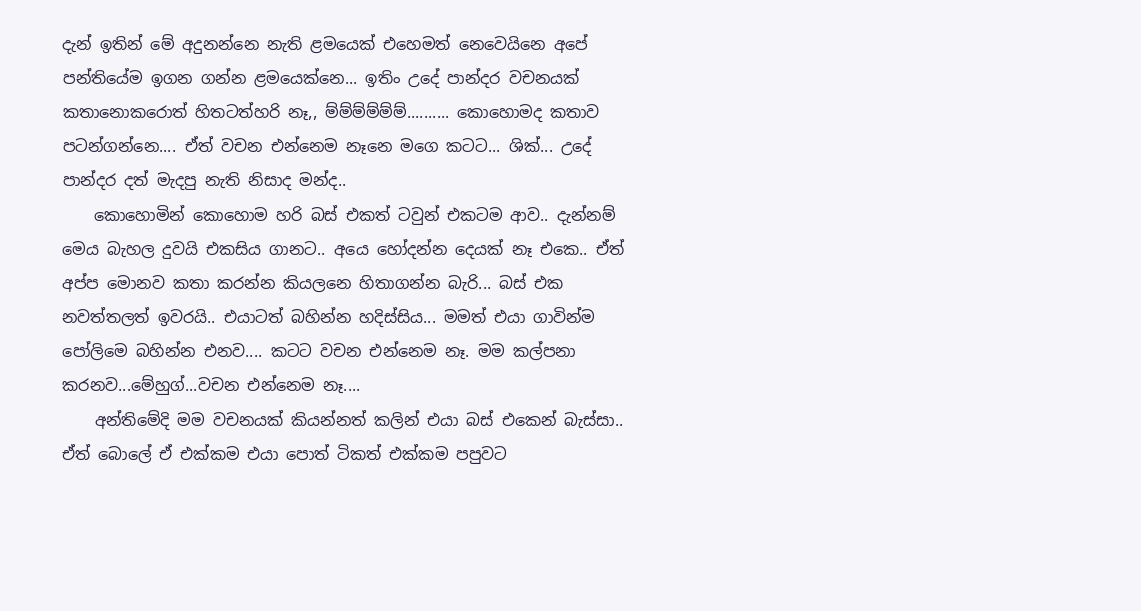දැන් ඉතින් මේ අදුනන්නෙ නැති ළමයෙක් එහෙමත් නෙවෙයිනෙ අපේ පන්තියේම ඉගන ගන්න ළමයෙක්නෙ... ඉතිං උදේ පාන්දර වචනයක් කතානොකරොත් හිතටත්හරි නෑ,, ම්ම්ම්ම්ම්ම්.......... කොහොමද කතාව පටන්ගන්නෙ.... ඒත් වචන එන්නෙම නෑනෙ මගෙ කටට... ශික්... උදේ පාන්දර දත් මැදපු නැති නිසාද මන්ද..
    කොහොමින් කොහොම හරි බස් එකත් ටවුන් එකටම ආව.. දැන්නම් මෙය බැහල දුවයි එකසිය ගානට.. අයෙ හෝදන්න දෙයක් නෑ එකෙ.. ඒත් අප්ප මොනව කතා කරන්න කියලනෙ හිතාගන්න බැරි... බස් එක නවත්තලත් ඉවරයි.. එයාටත් බහින්න හදිස්සිය... මමත් එයා ගාවින්ම පෝලිමෙ බහින්න එනව.... කටට වචන එන්නෙම නෑ. මම කල්පනා කරනව...මේහුග්...වචන එන්නෙම නෑ....
    අන්තිමේදි මම වචනයක් කියන්නත් කලින් එයා බස් එකෙන් බැස්සා.. ඒත් බොලේ ඒ එක්කම එයා පොත් ටිකත් එක්කම පපුවට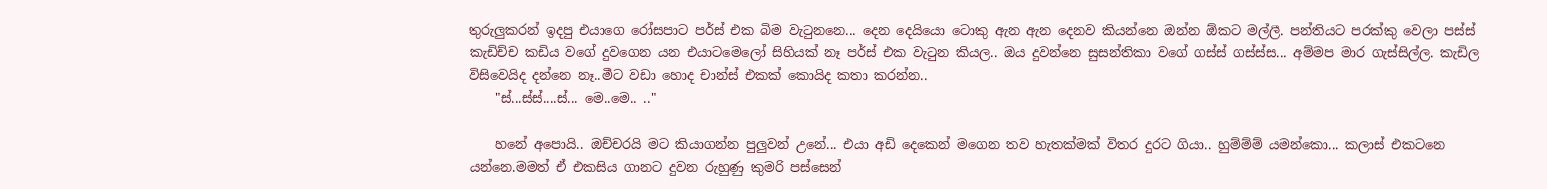තුරුලුකරන් ඉදපු එයාගෙ රෝසපාට පර්ස් එක බිම වැටුනනෙ... දෙන දෙයියො ටොකු ඇන ඇන දෙනව කියන්නෙ ඔන්න ඕකට මල්ලී. පන්තියට පරක්කු වෙලා පස්ස් කැඩිච්ච කඩිය වගේ දුවගෙන යන එයාටමෙලෝ සිහියක් නෑ පර්ස් එක වැටුන කියල.. ඔය දුවන්නෙ සුසන්තිකා වගේ ගස්ස් ගස්ස්ස... අම්මප මාර ගැස්සිල්ල. කැඩිල විසිවෙයිද දන්නෙ නෑ..මීට වඩා හොද චාන්ස් එකක් කොයිද කතා කරන්න..
    "ස්...ස්ස්....ස්... මෙ..මෙ.. .."

    හනේ අපොයි.. ඔච්චරයි මට කියාගන්න පුලුවන් උනේ... එයා අඩි දෙකෙන් මගෙන තව හැතක්මක් විතර දුරට ගියා.. හුම්ම්ම් යමන්කො... කලාස් එකටනෙ යන්නෙ.මමත් ඒ එකසිය ගානට දුවන රුහුණු කුමරි පස්සෙන්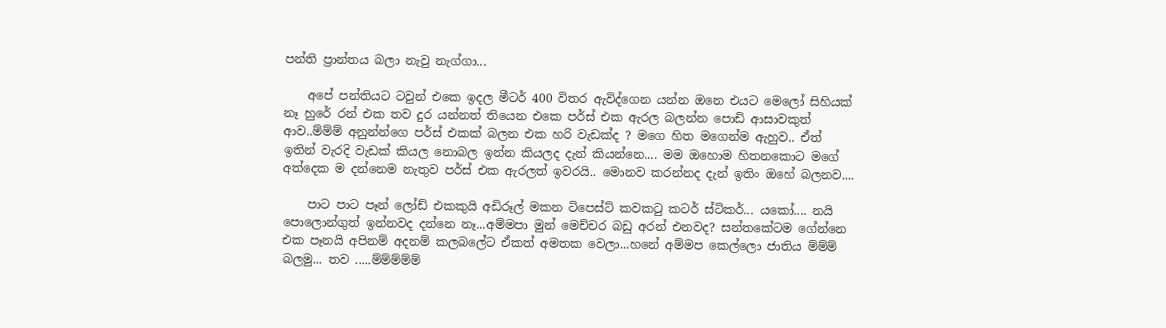පන්ති ප්‍රාන්තය බලා නැවු නැග්ගා...

    අපේ පන්තියට ටවුන් එකෙ ඉදල මීටර් 400 විතර ඇවිද්ගෙන යන්න ඔනෙ එයට මෙලෝ සිහියක් නෑ හුරේ රන් එක තව දුර යන්නත් තියෙන එකෙ පර්ස් එක ඇරල බලන්න පොඩි ආසාවකුත් ආව..ම්ම්ම් අනුන්න්ගෙ පර්ස් එකක් බලන එක හරි වැඩක්ද ? මගෙ හිත මගෙන්ම ඇහුව.. ඒත් ඉතින් වැරදි වැඩක් කියල නොබල ඉන්න කියලද දැන් කියන්නෙ.... මම ඔහොම හිතනකොට මගේ අත්දෙක ම දන්නෙම නැතුව පර්ස් එක ඇරලත් ඉවරයි.. මොනව කරන්නද දැන් ඉතිං ඔහේ බලනව....

    පාට පාට පෑන් ලෝඩ් එකකුයි අඩිරූල් මකන ටිපෙස්ට් කවකටු කටර් ස්ටිකර්... යකෝ.... නයි පොලොන්ගුත් ඉන්නවද දන්නෙ නෑ...අම්මපා මුන් මෙච්චර බඩු අරන් එනවද? සන්තකේටම ගේන්නෙ එක පෑනයි අපිනම් අදනම් කලබලේට ඒකත් අමතක වෙලා...හනේ අම්මප කෙල්ලො ජාතිය ම්ම්ම් බලමු... තව .....ම්ම්ම්ම්ම්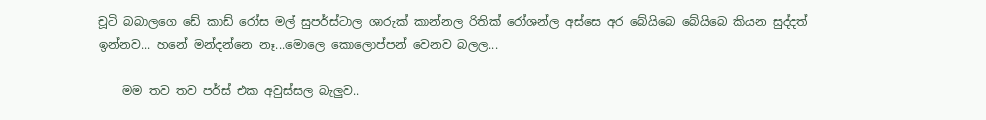චූටි බබාලගෙ ඩේ කාඩ් රෝස මල් සුපර්ස්ටාල ශාරුක් කාන්නල රිතික් රෝශන්ල අස්සෙ අර බේයිබෙ බේයිබෙ කියන සුද්දත් ඉන්නව... හනේ මන්දන්නෙ නෑ...මොලෙ කොලොප්පන් වෙනව බලල...

    මම තව තව පර්ස් එක අවුස්සල බැලුව..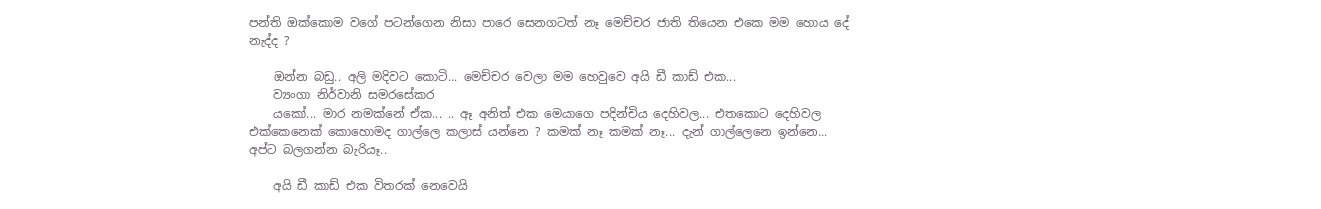පන්ති ඔක්කොම වගේ පටන්ගෙන නිසා පාරෙ සෙනගටත් නෑ මෙච්චර ජාති තියෙන එකෙ මම හොය දේ නැද්ද ?

    ඔන්න බඩු.. අලි මදිවට කොටි... මෙච්චර වෙලා මම හෙවුවෙ අයි ඩී කාඩ් එක...
    ව්‍යංගා නිර්වානි සමරසේකර
    යකෝ... මාර නමක්නේ ඒක... .. ඈ අනිත් එක මෙයාගෙ පදින්චිය දෙහිවල... එතකොට දෙහිවල එක්කෙනෙක් කොහොමද ගාල්ලෙ කලාස් යන්නෙ ? කමක් නෑ කමක් නෑ... දැන් ගාල්ලෙනෙ ඉන්නෙ... අප්ට බලගන්න බැරියෑ..

    අයි ඩී කාඩ් එක විතරක් නෙවෙයි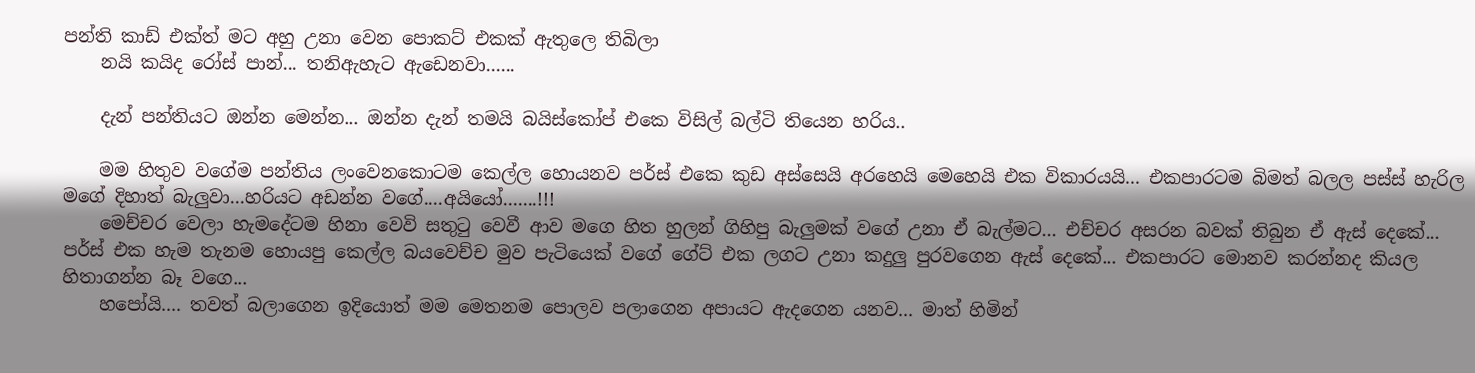පන්ති කාඩ් එක්ත් මට අහු උනා වෙන පොකට් එකක් ඇතුලෙ තිබිලා
    නයි කයිද රෝස් පාන්... තනිඇහැට ඇඩෙනවා......

    දැන් පන්තියට ඔන්න මෙන්න... ඔන්න දැන් තමයි බයිස්කෝප් එකෙ විසිල් බල්ටි තියෙන හරිය..

    මම හිතුව වගේම පන්තිය ලංවෙනකොටම කෙල්ල හොයනව පර්ස් එකෙ කුඩ අස්සෙයි අරහෙයි මෙහෙයි එක විකාරයයි... එකපාරටම බිමත් බලල පස්ස් හැරිල මගේ දිහාත් බැලුවා...හරියට අඩන්න වගේ....අයියෝ.......!!!
    මෙච්චර වෙලා හැමදේටම හිනා වෙවි සතුටු වෙවී ආව මගෙ හිත හුලන් ගිහිපු බැලුමක් වගේ උනා ඒ බැල්මට... එච්චර අසරන බවක් තිබුන ඒ ඇස් දෙකේ... පර්ස් එක හැම තැනම හොයපු කෙල්ල බයවෙච්ච මුව පැටියෙක් වගේ ගේට් එක ලගට උනා කදුලු පුරවගෙන ඇස් දෙකේ... එකපාරට මොනව කරන්නද කියල හිතාගන්න බෑ වගෙ...
    හපෝයි.... තවත් බලාගෙන ඉදියොත් මම මෙතනම පොලව පලාගෙන අපායට ඇදගෙන යනව... මාත් හිමින්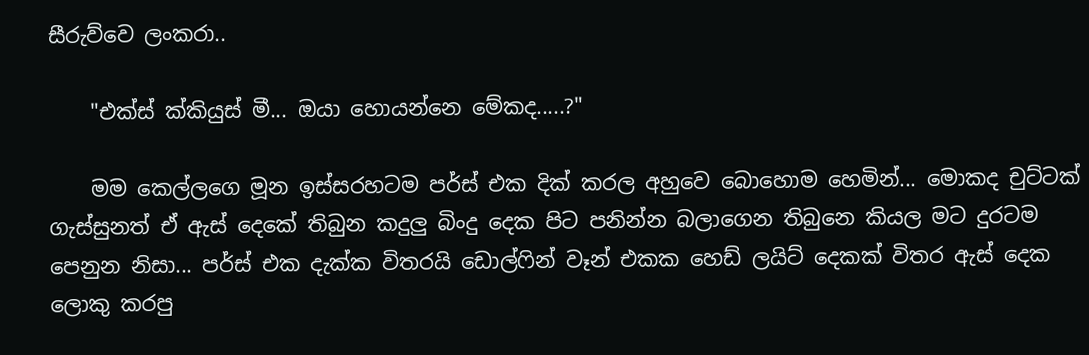සීරුව්වෙ ලංකරා..

    "එක්ස් ක්කියුස් මී... ඔයා හොයන්නෙ මේකද.....?"

    මම කෙල්ලගෙ මූන ඉස්සරහටම පර්ස් එක දික් කරල අහුවෙ බොහොම හෙමින්... මොකද චුට්ටක් ගැස්සුනත් ඒ ඇස් දෙකේ තිබුන කදුලු බිංදු දෙක පිට පනින්න බලාගෙන තිබුනෙ කියල මට දුරටම පෙනුන නිසා... පර්ස් එක දැක්ක විතරයි ඩොල්ෆින් වෑන් එකක හෙඩ් ලයිට් දෙකක් විතර ඇස් දෙක ලොකු කරපු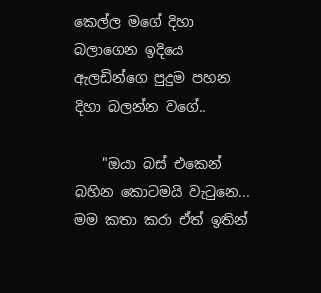කෙල්ල මගේ දිහා බලාගෙන ඉදියෙ ඇලඩින්ගෙ පුදුම පහන දිහා බලන්න වගේ..

    "ඔයා බස් එකෙන් බහින කොටමයි වැටුනෙ... මම කතා කරා ඒත් ඉතින්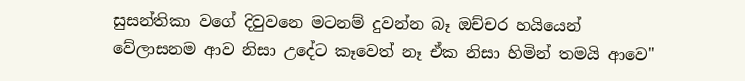සුසන්තිකා වගේ දිවුවනෙ මටනම් දුවන්න බෑ ඔච්චර හයියෙන් වේලාසනම ආව නිසා උදේට කෑවෙත් නෑ ඒක නිසා හිමින් තමයි ආවෙ"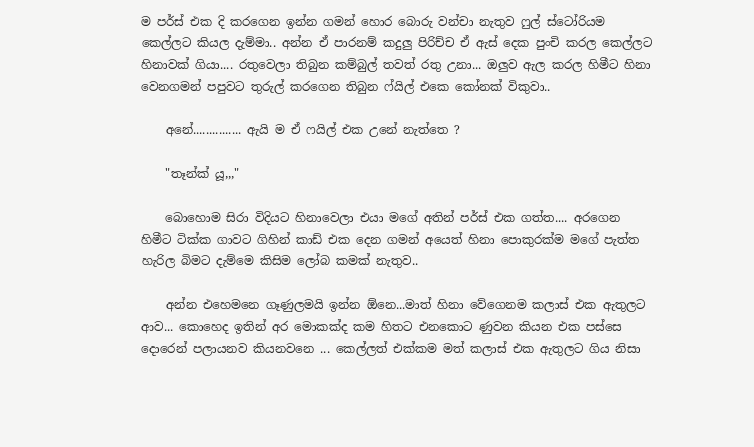ම පර්ස් එක දි කරගෙන ඉන්න ගමන් හොර බොරු වන්චා නැතුව ෆුල් ස්ටෝරියම කෙල්ලට කියල දැම්මා.. අන්න ඒ පාරනම් කදුලු පිරිච්ච ඒ ඇස් දෙක පුංචි කරල කෙල්ලට හිනාවක් ගියා.... රතුවෙලා තිබුන කම්බුල් තවත් රතු උනා... ඔලුව ඇල කරල හිමීට හිනා වෙනගමන් පපුවට තුරුල් කරගෙන තිබුන ෆ්යිල් එකෙ කෝනක් විකුවා..

    අනේ............... ඇයි ම ඒ ෆයිල් එක උනේ නැත්තෙ ?

    "තෑන්ක් යූ,,,"

    බොහොම සිරා විදියට හිනාවෙලා එයා මගේ අතින් පර්ස් එක ගත්ත.... අරගෙන හිමීට ටික්ක ගාවට ගිහින් කාඩ් එක දෙන ගමන් අයෙත් හිනා පොකුරක්ම මගේ පැත්ත හැරිල බිමට දැම්මෙ කිසිම ලෝබ කමක් නැතුව..

    අන්න එහෙමනෙ ගෑණුලමයි ඉන්න ඕනෙ...මාත් හිනා වේගෙනම කලාස් එක ඇතුලට ආව... කොහෙද ඉතින් අර මොකක්ද කම හිතට එනකොට ණුවන කියන එක පස්සෙ දොරෙන් පලායනව කියනවනෙ ... කෙල්ලත් එක්කම මත් කලාස් එක ඇතුලට ගිය නිසා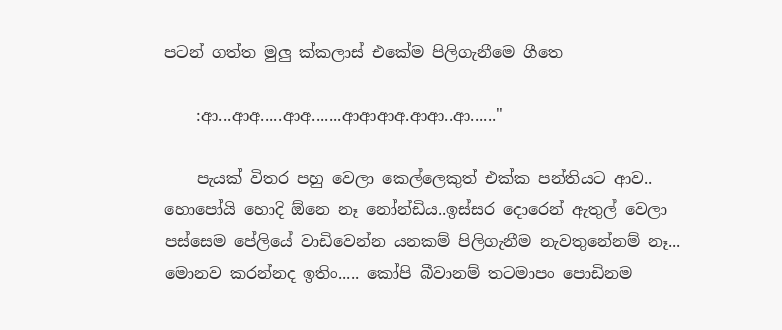පටන් ගත්ත මුලු ක්කලාස් එකේම පිලිගැනීමෙ ගීතෙ

    :ආ...ආඅ.....ආඅ.......ආආආඅ.ආආ..ආ......"

    පැයක් විතර පහු වෙලා කෙල්ලෙකුත් එක්ක පන්තියට ආව.. හොපෝයි හොදි ඕනෙ නෑ නෝන්ඩිය..ඉස්සර දොරෙන් ඇතුල් වෙලා පස්සෙම පේලියේ වාඩිවෙන්න යනකම් පිලිගැනීම නැවතුනේනම් නෑ... මොනව කරන්නද ඉතිං..... කෝපි බීවානම් තටමාපං පොඩිනම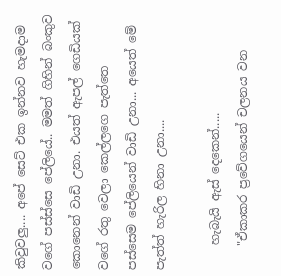කිවුවලු.... අපේ සෙට් එක ඉන්නව හැමදාම වගේ පස්ස්සෙ පේලියේ.. මමත් ගිහින් බංකුව කොනෙන් වාඩි උනා. එයත් ඇපල් ගෙඩියක් වගේ රතු වෙලා කෙල්ලගෙ පැත්තෙ පස්සෙම පේලියෙන් වාඩි උනා... අයෙත් මේ පැත්ත් හැරිල හිනා උනා....

    හැබැයි ඇස් දෙකෙන්.....
    "ඒකාකර ප්‍රවේගයෙන් චලනය වන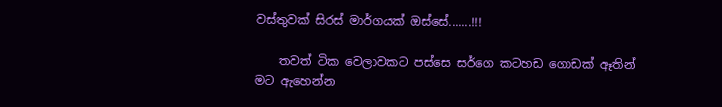වස්තුවක් සිරස් මාර්ගයක් ඔස්සේ.......!!!

    තවත් ටික වෙලාවකට පස්සෙ සර්ගෙ කටහඩ ගොඩක් ඈතින් මට ඇහෙන්න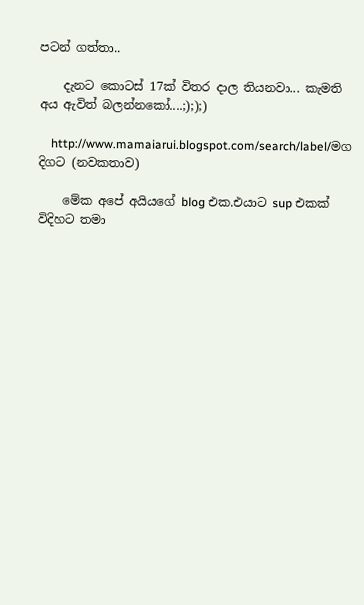පටන් ගත්තා..

    දැනට කොටස් 17ක් විතර දාල තියනවා... කැමති අය ඇවිත් බලන්නකෝ....;););)

    http://www.mamaiarui.blogspot.com/search/label/මග දිගට (නවකතාව)

    මේක අපේ අයියගේ blog එක.එයාට sup එකක් විදිහට තමා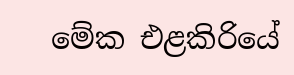මේක එළකිරියේ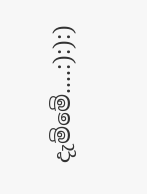දැම්මේ....:):):)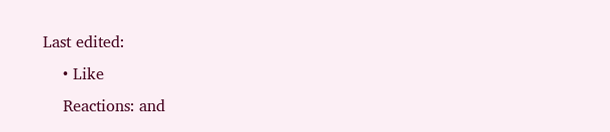Last edited:
    • Like
    Reactions: and